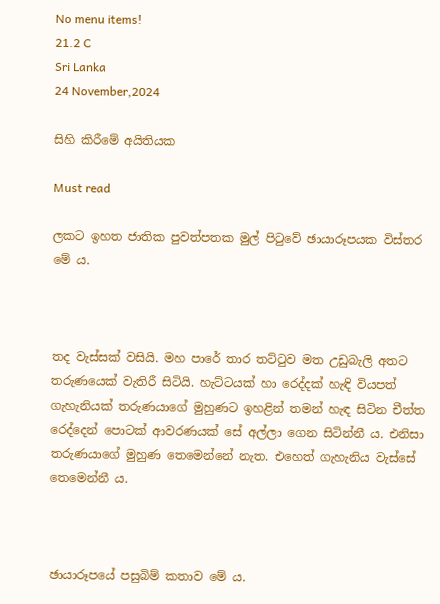No menu items!
21.2 C
Sri Lanka
24 November,2024

සිහි කිරීමේ අයිතියක

Must read

ලකට ඉහත ජාතික පුවත්පතක මුල් පිටුවේ ඡායාරූපයක විස්තර මේ ය.



තද වැස්සක් වසියි. මහ පාරේ තාර තට්ටුව මත උඩුබැලි අතට තරුණයෙක් වැතිරී සිටියි. හැට්ටයක් හා රෙද්දක් හැඳි වියපත් ගැහැනියක් තරුණයාගේ මුහුණට ඉහළින් තමන් හැඳ සිටින චීත්ත රෙද්දෙන් පොටක් ආවරණයක් සේ අල්ලා ගෙන සිටින්නී ය. එනිසා තරුණයාගේ මුහුණ තෙමෙන්නේ නැත. එහෙත් ගැහැනිය වැස්සේ තෙමෙන්නී ය.



ඡායාරූපයේ පසුබිම් කතාව මේ ය.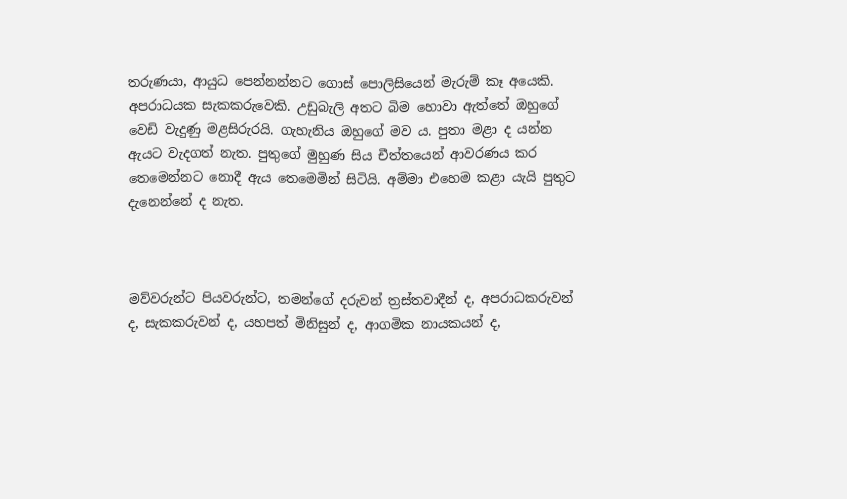තරුණයා, ආයුධ පෙන්නන්නට ගොස් පොලිසියෙන් මැරුම් කෑ අයෙකි. අපරාධයක සැකකරුවෙකි. උඩුබැලි අතට බිම හොවා ඇත්තේ ඔහුගේ වෙඩි වැදුණු මළසිරුරයි. ගැහැනිය ඔහුගේ මව ය. පුතා මළා ද යන්න ඇයට වැදගත් නැත. පුතුගේ මුහුණ සිය චීත්තයෙන් ආවරණය කර තෙමෙන්නට නොදී ඇය තෙමෙමින් සිටියි. අම්මා එහෙම කළා යැයි පුතුට දැනෙන්නේ ද නැත.



මව්වරුන්ට පියවරුන්ට, තමන්ගේ දරුවන් ත්‍රස්තවාදීන් ද, අපරාධකරුවන් ද, සැකකරුවන් ද, යහපත් මිනිසුන් ද, ආගමික නායකයන් ද,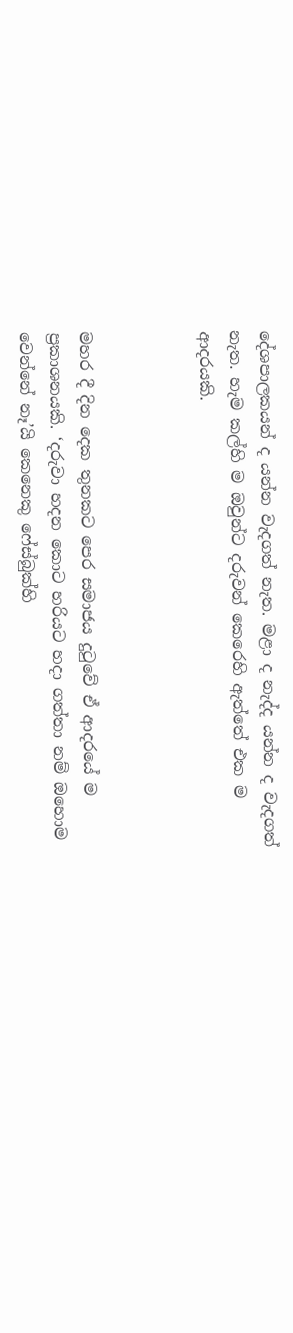දේශපාලකයන් ද යන්න වැදගත් නැත. මළා ද නැද්ද යන්න ද වැදගත් නැත. හැම කල්හි ම ඔවුන්ට දරුවන් කෙරෙහි ඇත්තේ එක ම ආදරයකි.



මහර දී දින දෙක තුනකට පෙර සමාජය දුටුවේ ඒ ආදරයේ ම ප්‍රකාශනයකි. ‘දරුවා හදන කොට හරියට හදා ගත්තා නම් ඔහොම වෙන්නේ නෑ’යි කෙනෙකු ෆේස්බුක්හි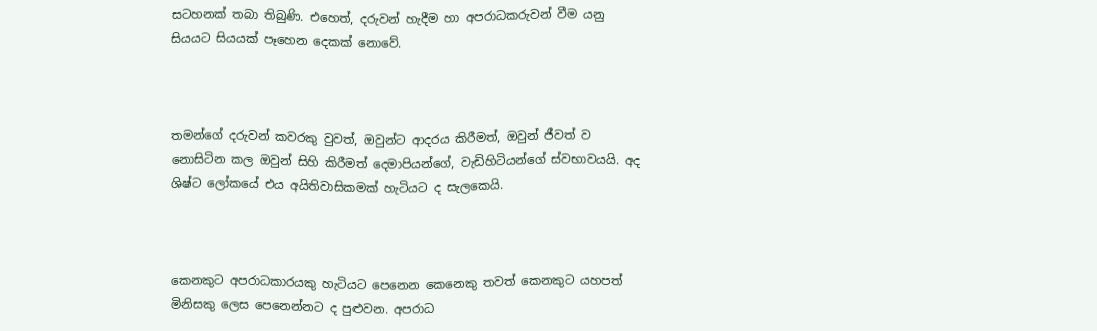සටහනක් තබා තිබුණි. එහෙත්, දරුවන් හැදීම හා අපරාධකරුවන් වීම යනු සියයට සියයක් පෑහෙන දෙකක් නොවේ.



තමන්ගේ දරුවන් කවරකු වුවත්, ඔවුන්ට ආදරය කිරීමත්, ඔවුන් ජීවත් ව නොසිටින කල ඔවුන් සිහි කිරීමත් දෙමාපියන්ගේ, වැඩිහිටියන්ගේ ස්වභාවයයි. අද ශිෂ්ට ලෝකයේ එය අයිතිවාසිකමක් හැටියට ද සැලකෙයි.



කෙනකුට අපරාධකාරයකු හැටියට පෙනෙන කෙනෙකු තවත් කෙනකුට යහපත් මිනිසකු ලෙස පෙනෙන්නට ද පුළුවන. අපරාධ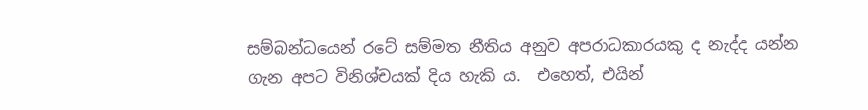සම්බන්ධයෙන් රටේ සම්මත නීතිය අනුව අපරාධකාරයකු ද නැද්ද යන්න ගැන අපට විනිශ්චයක් දිය හැකි ය.  එහෙත්, එයින්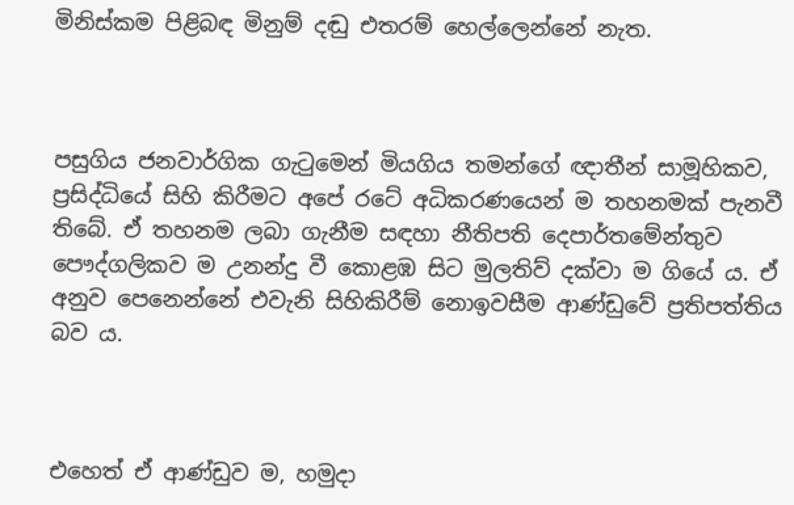මිනිස්කම පිළිබඳ මිනුම් දඬු එතරම් හෙල්ලෙන්නේ නැත.



පසුගිය ජනවාර්ගික ගැටුමෙන් මියගිය තමන්ගේ ඥාතීන් සාමූහිකව, ප්‍රසිද්ධියේ සිහි කිරීමට අපේ රටේ අධිකරණයෙන් ම තහනමක් පැනවී තිබේ. ඒ තහනම ලබා ගැනීම සඳහා නීතිපති දෙපාර්තමේන්තුව පෞද්ගලිකව ම උනන්දු වී කොළඹ සිට මුලතිව් දක්වා ම ගියේ ය. ඒ අනුව පෙනෙන්නේ එවැනි සිහිකිරීම් නොඉවසීම ආණ්ඩුවේ ප්‍රතිපත්තිය බව ය.



එහෙත් ඒ ආණ්ඩුව ම, හමුදා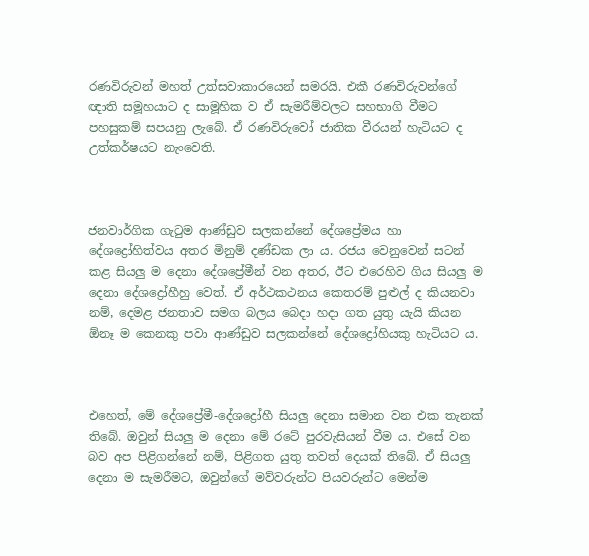රණවිරුවන් මහත් උත්සවාකාරයෙන් සමරයි. එකී රණවිරුවන්ගේ ඥාති සමූහයාට ද සාමූහික ව ඒ සැමරීම්වලට සහභාගි වීමට පහසුකම් සපයනු ලැබේ. ඒ රණවිරුවෝ ජාතික වීරයන් හැටියට ද උත්කර්ෂයට නැංවෙති.



ජනවාර්ගික ගැටුම ආණ්ඩුව සලකන්නේ දේශප්‍රේමය හා දේශද්‍රෝහිත්වය අතර මිනුම් දණ්ඩක ලා ය. රජය වෙනුවෙන් සටන් කළ සියලු ම දෙනා දේශප්‍රේමීන් වන අතර, ඊට එරෙහිව ගිය සියලු ම දෙනා දේශද්‍රෝහීහු වෙත්. ඒ අර්ථකථනය කෙතරම් පුළුල් ද කියනවා නම්, දෙමළ ජනතාව සමග බලය බෙදා හදා ගත යුතු යැයි කියන ඕනෑ ම කෙනකු පවා ආණ්ඩුව සලකන්නේ දේශද්‍රෝහියකු හැටියට ය.



එහෙත්, මේ දේශප්‍රේමී-දේශද්‍රෝහී සියලු දෙනා සමාන වන එක තැනක් තිබේ. ඔවුන් සියලු ම දෙනා මේ රටේ පුරවැසියන් වීම ය. එසේ වන බව අප පිළිගන්නේ නම්, පිළිගත යුතු තවත් දෙයක් තිබේ. ඒ සියලු දෙනා ම සැමරීමට, ඔවුන්ගේ මව්වරුන්ට පියවරුන්ට මෙන්ම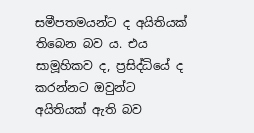සමීපතමයන්ට ද අයිතියක් තිබෙන බව ය. එය සාමූහිකව ද, ප්‍රසිද්ධියේ ද කරන්නට ඔවුන්ට අයිතියක් ඇති බව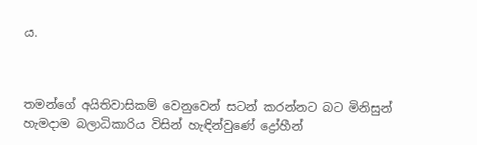ය.



තමන්ගේ අයිතිවාසිකම් වෙනුවෙන් සටන් කරන්නට බට මිනිසුන් හැමදාම බලාධිකාරිය විසින් හැඳින්වුණේ ද්‍රෝහීන්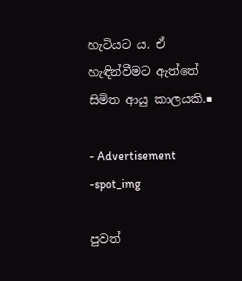හැටියට ය. ඒ හැඳින්වීමට ඇත්තේ සිමිත ආයු කාලයකි.■

- Advertisement -spot_img

පුවත්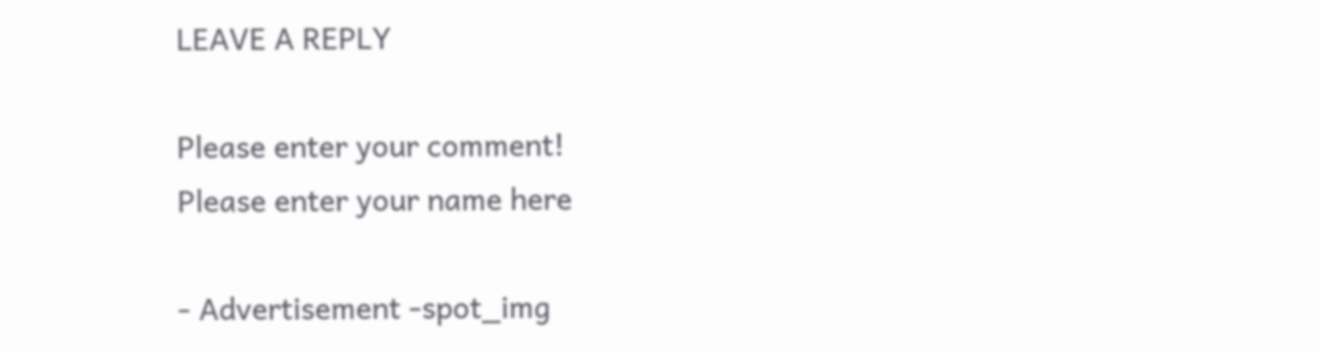LEAVE A REPLY

Please enter your comment!
Please enter your name here

- Advertisement -spot_img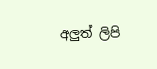අලුත් ලිපි